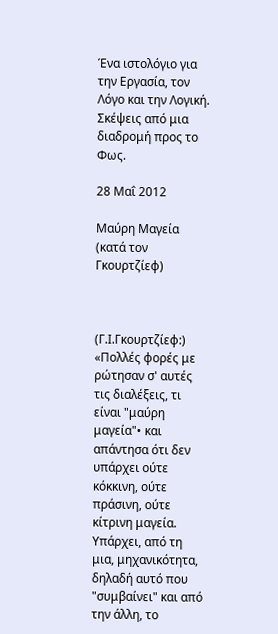Ένα ιστολόγιο για την Εργασία, τον Λόγο και την Λογική. Σκέψεις από μια διαδρομή προς το Φως.

28 Μαΐ 2012

Μαύρη Μαγεία (κατά τον Γκουρτζίεφ)



(Γ.Ι.Γκουρτζίεφ:) «Πολλές φορές με ρώτησαν σ' αυτές τις διαλέξεις, τι είναι "μαύρη μαγεία"• και απάντησα ότι δεν υπάρχει ούτε κόκκινη, ούτε πράσινη, ούτε κίτρινη μαγεία.
Υπάρχει, από τη μια, μηχανικότητα, δηλαδή αυτό που "συμβαίνει" και από την άλλη, το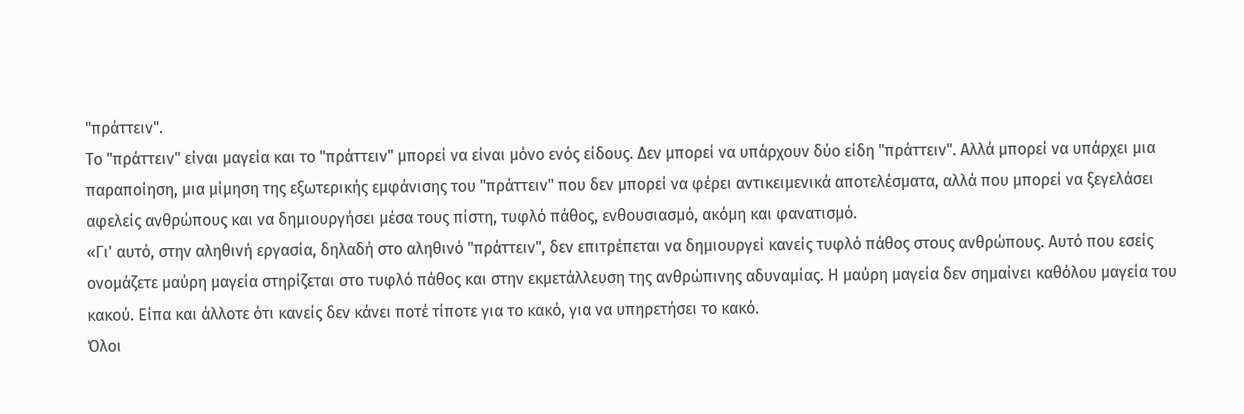"πράττειν".
Το "πράττειν" είναι μαγεία και το "πράττειν" μπορεί να είναι μόνο ενός είδους. Δεν μπορεί να υπάρχουν δύο είδη "πράττειν". Αλλά μπορεί να υπάρχει μια παραποίηση, μια μίμηση της εξωτερικής εμφάνισης του "πράττειν" που δεν μπορεί να φέρει αντικειμενικά αποτελέσματα, αλλά που μπορεί να ξεγελάσει αφελείς ανθρώπους και να δημιουργήσει μέσα τους πίστη, τυφλό πάθος, ενθουσιασμό, ακόμη και φανατισμό.
«Γι' αυτό, στην αληθινή εργασία, δηλαδή στο αληθινό "πράττειν", δεν επιτρέπεται να δημιουργεί κανείς τυφλό πάθος στους ανθρώπους. Αυτό που εσείς ονομάζετε μαύρη μαγεία στηρίζεται στο τυφλό πάθος και στην εκμετάλλευση της ανθρώπινης αδυναμίας. Η μαύρη μαγεία δεν σημαίνει καθόλου μαγεία του κακού. Είπα και άλλοτε ότι κανείς δεν κάνει ποτέ τίποτε για το κακό, για να υπηρετήσει το κακό.
Όλοι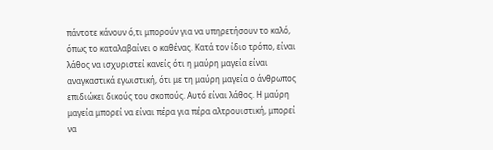πάντοτε κάνουν ό,τι μπορούν για να υπηρετήσουν το καλό, όπως το καταλαβαίνει ο καθένας. Κατά τον ίδιο τρόπο, είναι λάθος να ισχυριστεί κανείς ότι η μαύρη μαγεία είναι αναγκαστικά εγωιστική, ότι με τη μαύρη μαγεία ο άνθρωπος επιδιώκει δικούς του σκοπούς. Αυτό είναι λάθος. Η μαύρη μαγεία μπορεί να είναι πέρα για πέρα αλτρουιστική, μπορεί να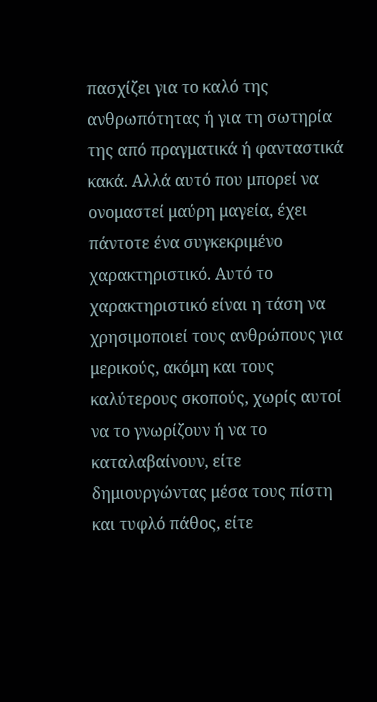πασχίζει για το καλό της ανθρωπότητας ή για τη σωτηρία της από πραγματικά ή φανταστικά κακά. Αλλά αυτό που μπορεί να ονομαστεί μαύρη μαγεία, έχει πάντοτε ένα συγκεκριμένο χαρακτηριστικό. Αυτό το χαρακτηριστικό είναι η τάση να χρησιμοποιεί τους ανθρώπους για μερικούς, ακόμη και τους καλύτερους σκοπούς, χωρίς αυτοί να το γνωρίζουν ή να το καταλαβαίνουν, είτε δημιουργώντας μέσα τους πίστη και τυφλό πάθος, είτε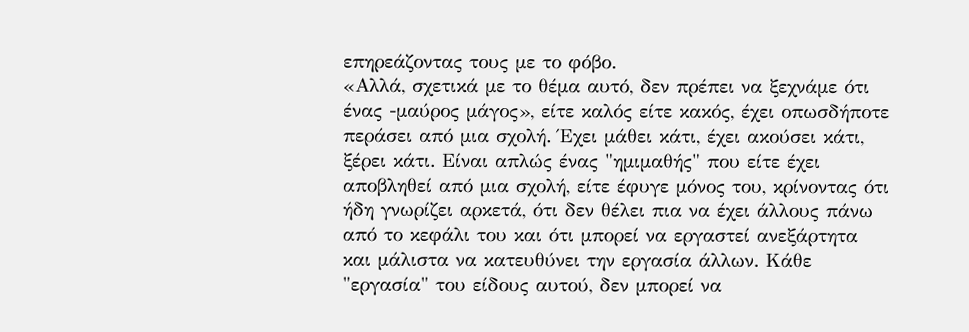επηρεάζοντας τους με το φόβο.
«Αλλά, σχετικά με το θέμα αυτό, δεν πρέπει να ξεχνάμε ότι ένας -μαύρος μάγος», είτε καλός είτε κακός, έχει οπωσδήποτε περάσει από μια σχολή. Έχει μάθει κάτι, έχει ακούσει κάτι, ξέρει κάτι. Είναι απλώς ένας "ημιμαθής" που είτε έχει αποβληθεί από μια σχολή, είτε έφυγε μόνος του, κρίνοντας ότι ήδη γνωρίζει αρκετά, ότι δεν θέλει πια να έχει άλλους πάνω από το κεφάλι του και ότι μπορεί να εργαστεί ανεξάρτητα και μάλιστα να κατευθύνει την εργασία άλλων. Κάθε "εργασία" του είδους αυτού, δεν μπορεί να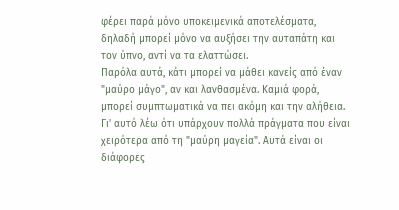φέρει παρά μόνο υποκειμενικά αποτελέσματα, δηλαδή μπορεί μόνο να αυξήσει την αυταπάτη και τον ύπνο, αντί να τα ελαττώσει.
Παρόλα αυτά, κάτι μπορεί να μάθει κανείς από έναν "μαύρο μάγο", αν και λανθασμένα. Καμιά φορά, μπορεί συμπτωματικά να πει ακόμη και την αλήθεια. Γι' αυτό λέω ότι υπάρχουν πολλά πράγματα που είναι χειρότερα από τη "μαύρη μαγεία". Αυτά είναι οι διάφορες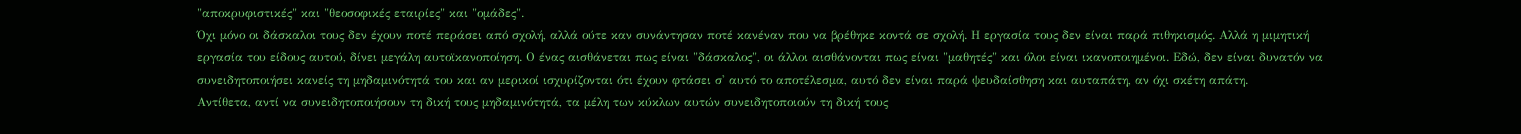"αποκρυφιστικές" και "θεοσοφικές εταιρίες" και "ομάδες".
Όχι μόνο οι δάσκαλοι τους δεν έχουν ποτέ περάσει από σχολή, αλλά ούτε καν συνάντησαν ποτέ κανέναν που να βρέθηκε κοντά σε σχολή. Η εργασία τους δεν είναι παρά πιθηκισμός. Αλλά η μιμητική εργασία του είδους αυτού, δίνει μεγάλη αυτοϊκανοποίηση. Ο ένας αισθάνεται πως είναι "δάσκαλος", οι άλλοι αισθάνονται πως είναι "μαθητές" και όλοι είναι ικανοποιημένοι. Εδώ, δεν είναι δυνατόν να συνειδητοποιήσει κανείς τη μηδαμινότητά του και αν μερικοί ισχυρίζονται ότι έχουν φτάσει σ' αυτό το αποτέλεσμα, αυτό δεν είναι παρά ψευδαίσθηση και αυταπάτη, αν όχι σκέτη απάτη.
Αντίθετα, αντί να συνειδητοποιήσουν τη δική τους μηδαμινότητά, τα μέλη των κύκλων αυτών συνειδητοποιούν τη δική τους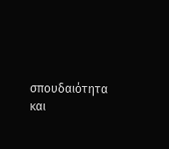σπουδαιότητα και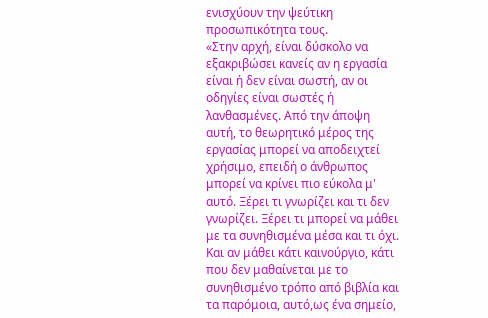ενισχύουν την ψεύτικη προσωπικότητα τους.
«Στην αρχή, είναι δύσκολο να εξακριβώσει κανείς αν η εργασία είναι ή δεν είναι σωστή, αν οι οδηγίες είναι σωστές ή λανθασμένες. Από την άποψη αυτή, το θεωρητικό μέρος της εργασίας μπορεί να αποδειχτεί χρήσιμο, επειδή ο άνθρωπος μπορεί να κρίνει πιο εύκολα μ' αυτό. Ξέρει τι γνωρίζει και τι δεν γνωρίζει. Ξέρει τι μπορεί να μάθει με τα συνηθισμένα μέσα και τι όχι. Και αν μάθει κάτι καινούργιο, κάτι που δεν μαθαίνεται με το συνηθισμένο τρόπο από βιβλία και τα παρόμοια, αυτό,ως ένα σημείο,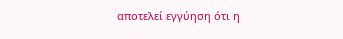αποτελεί εγγύηση ότι η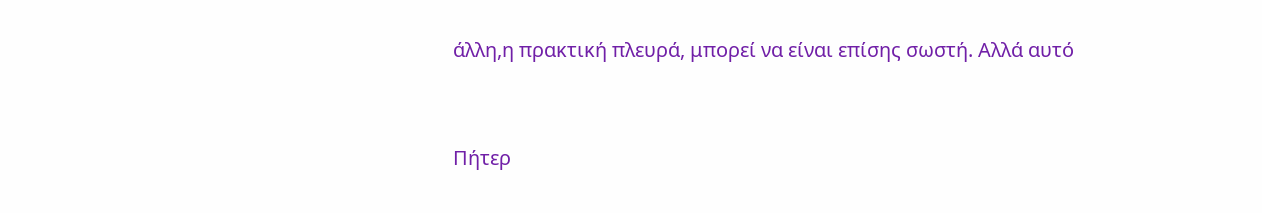άλλη,η πρακτική πλευρά, μπορεί να είναι επίσης σωστή. Αλλά αυτό


Πήτερ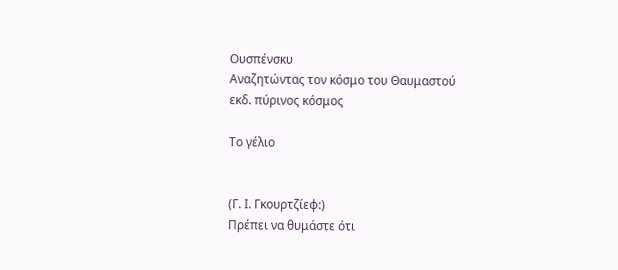Ουσπένσκυ
Αναζητώντας τον κόσμο του Θαυμαστού
εκδ. πύρινος κόσμος

Το γέλιο


(Γ. Ι. Γκουρτζίεφ:)
Πρέπει να θυμάστε ότι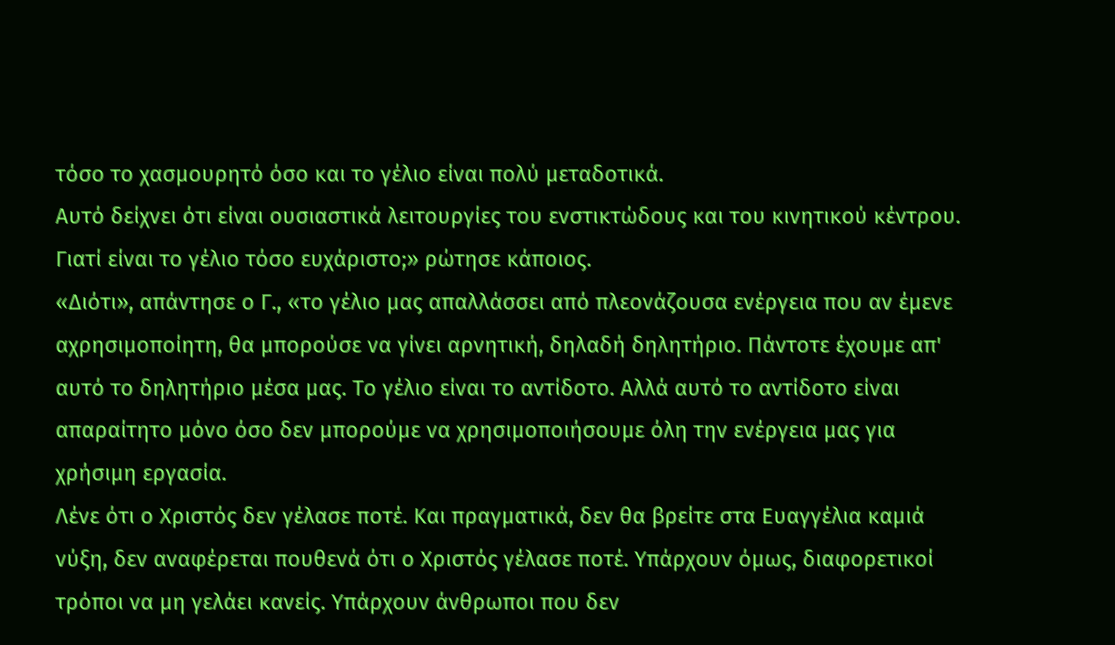τόσο το χασμουρητό όσο και το γέλιο είναι πολύ μεταδοτικά.
Αυτό δείχνει ότι είναι ουσιαστικά λειτουργίες του ενστικτώδους και του κινητικού κέντρου.
Γιατί είναι το γέλιο τόσο ευχάριστο;» ρώτησε κάποιος.
«Διότι», απάντησε ο Γ., «το γέλιο μας απαλλάσσει από πλεονάζουσα ενέργεια που αν έμενε αχρησιμοποίητη, θα μπορούσε να γίνει αρνητική, δηλαδή δηλητήριο. Πάντοτε έχουμε απ' αυτό το δηλητήριο μέσα μας. Το γέλιο είναι το αντίδοτο. Αλλά αυτό το αντίδοτο είναι απαραίτητο μόνο όσο δεν μπορούμε να χρησιμοποιήσουμε όλη την ενέργεια μας για χρήσιμη εργασία.
Λένε ότι ο Χριστός δεν γέλασε ποτέ. Και πραγματικά, δεν θα βρείτε στα Ευαγγέλια καμιά νύξη, δεν αναφέρεται πουθενά ότι ο Χριστός γέλασε ποτέ. Υπάρχουν όμως, διαφορετικοί τρόποι να μη γελάει κανείς. Υπάρχουν άνθρωποι που δεν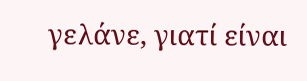γελάνε, γιατί είναι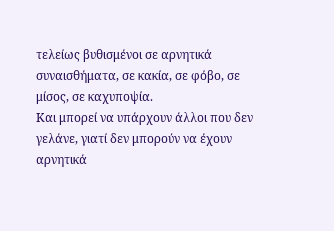τελείως βυθισμένοι σε αρνητικά συναισθήματα, σε κακία, σε φόβο, σε μίσος, σε καχυποψία.
Και μπορεί να υπάρχουν άλλοι που δεν γελάνε, γιατί δεν μπορούν να έχουν αρνητικά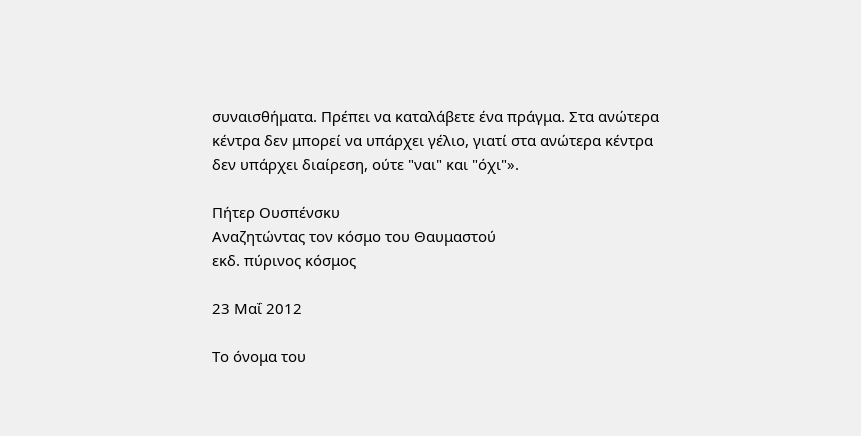συναισθήματα. Πρέπει να καταλάβετε ένα πράγμα. Στα ανώτερα κέντρα δεν μπορεί να υπάρχει γέλιο, γιατί στα ανώτερα κέντρα δεν υπάρχει διαίρεση, ούτε "ναι" και "όχι"».

Πήτερ Ουσπένσκυ
Αναζητώντας τον κόσμο του Θαυμαστού
εκδ. πύρινος κόσμος

23 Μαΐ 2012

Το όνομα του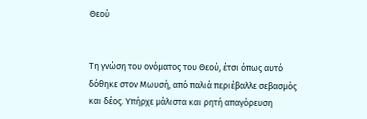Θεού


Τη γνώση του ονόματος του Θεού, έτσι όπως αυτό δόθηκε στον Μωυσή, από παλιά περιέβαλλε σεβασμός και δέος. Υπήρχε μάλιστα και ρητή απαγόρευση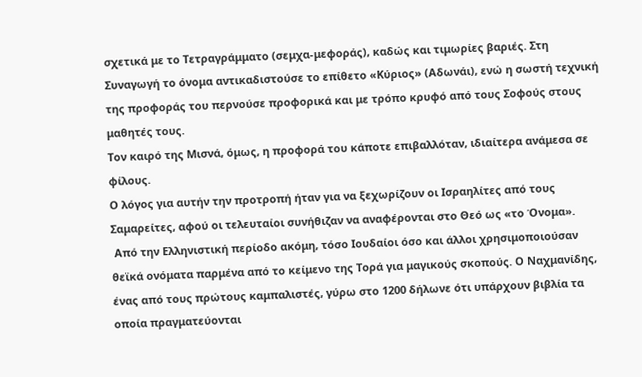σχετικά με το Τετραγράμματο (σεμχα-μεφοράς), καδώς και τιμωρίες βαριές. Στη Συναγωγή το όνομα αντικαδιστούσε το επίθετο «Κύριος» (Αδωνάι), ενώ η σωστή τεχνική της προφοράς του περνούσε προφορικά και με τρόπο κρυφό από τους Σοφούς στους μαθητές τους.
Τον καιρό της Μισνά, όμως, η προφορά του κάποτε επιβαλλόταν, ιδιαίτερα ανάμεσα σε φίλους.
Ο λόγος για αυτήν την προτροπή ήταν για να ξεχωρίζουν οι Ισραηλίτες από τους Σαμαρείτες, αφού οι τελευταίοι συνήθιζαν να αναφέρονται στο Θεό ως «το Όνομα».
 Από την Ελληνιστική περίοδο ακόμη, τόσο Ιουδαίοι όσο και άλλοι χρησιμοποιούσαν θεϊκά ονόματα παρμένα από το κείμενο της Τορά για μαγικούς σκοπούς. Ο Ναχμανίδης, ένας από τους πρώτους καμπαλιστές, γύρω στο 1200 δήλωνε ότι υπάρχουν βιβλία τα οποία πραγματεύονται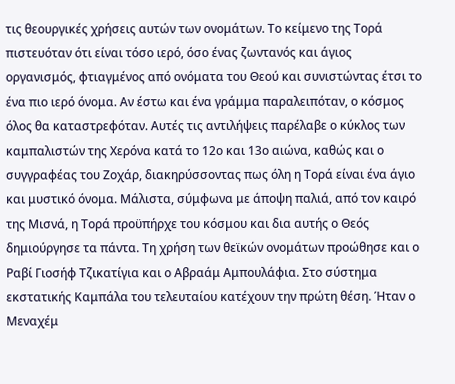τις θεουργικές χρήσεις αυτών των ονομάτων. Το κείμενο της Τορά πιστευόταν ότι είναι τόσο ιερό, όσο ένας ζωντανός και άγιος οργανισμός, φτιαγμένος από ονόματα του Θεού και συνιστώντας έτσι το ένα πιο ιερό όνομα. Αν έστω και ένα γράμμα παραλειπόταν, ο κόσμος όλος θα καταστρεφόταν. Αυτές τις αντιλήψεις παρέλαβε ο κύκλος των καμπαλιστών της Χερόνα κατά το 12ο και 13ο αιώνα, καθώς και ο συγγραφέας του Ζοχάρ, διακηρύσσοντας πως όλη η Τορά είναι ένα άγιο και μυστικό όνομα. Μάλιστα, σύμφωνα με άποψη παλιά, από τον καιρό της Μισνά, η Τορά προϋπήρχε του κόσμου και δια αυτής ο Θεός δημιούργησε τα πάντα. Τη χρήση των θεϊκών ονομάτων προώθησε και ο Ραβί Γιοσήφ Τζικατίγια και ο Αβραάμ Αμπουλάφια. Στο σύστημα εκστατικής Καμπάλα του τελευταίου κατέχουν την πρώτη θέση. Ήταν ο Μεναχέμ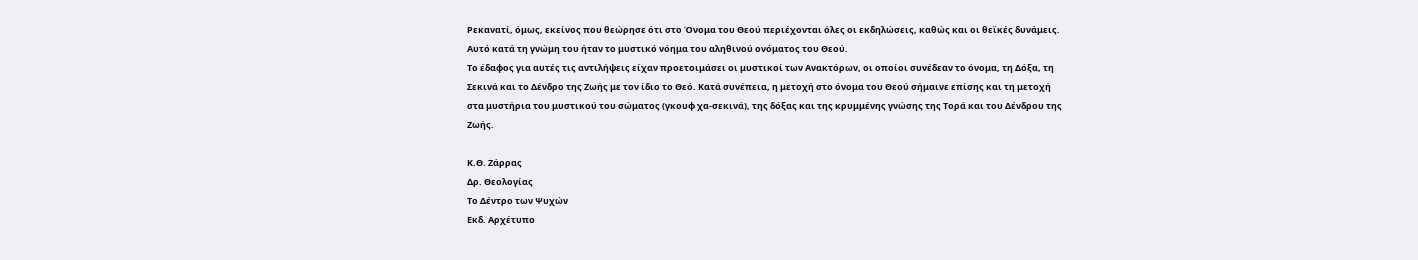Ρεκανατί, όμως, εκείνος που θεώρησε ότι στο Όνομα του Θεού περιέχονται όλες οι εκδηλώσεις, καθώς και οι θεϊκές δυνάμεις.
Αυτό κατά τη γνώμη του ήταν το μυστικό νόημα του αληθινού ονόματος του Θεού.
Το έδαφος για αυτές τις αντιλήψεις είχαν προετοιμάσει οι μυστικοί των Ανακτόρων, οι οποίοι συνέδεαν το όνομα, τη Δόξα, τη Σεκινά και το Δένδρο της Ζωής με τον ίδιο το Θεό. Κατά συνέπεια, η μετοχή στο όνομα του Θεού σήμαινε επίσης και τη μετοχή στα μυστήρια του μυστικού του σώματος (γκουφ χα-σεκινά), της δόξας και της κρυμμένης γνώσης της Τορά και του Δένδρου της Ζωής.

Κ.Θ. Ζάρρας
Δρ. Θεολογίας
Το Δέντρο των Ψυχών
Εκδ. Αρχέτυπο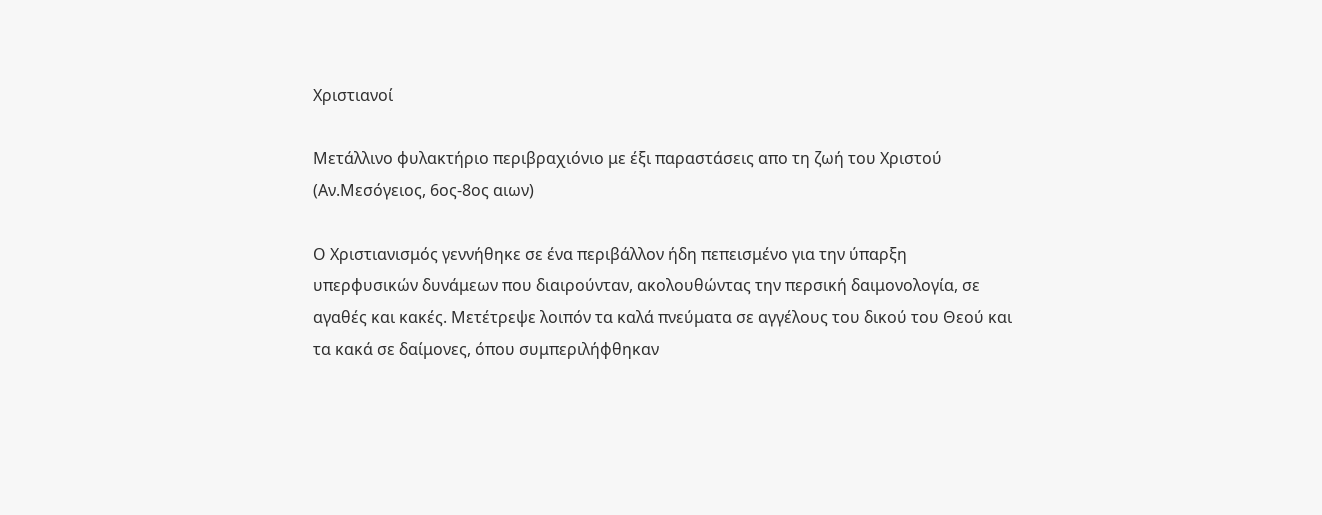Χριστιανοί

Μετάλλινο φυλακτήριο περιβραχιόνιο με έξι παραστάσεις απο τη ζωή του Χριστού
(Αν.Μεσόγειος, 6ος-8ος αιων)

Ο Χριστιανισμός γεννήθηκε σε ένα περιβάλλον ήδη πεπεισμένο για την ύπαρξη υπερφυσικών δυνάμεων που διαιρούνταν, ακολουθώντας την περσική δαιμονολογία, σε αγαθές και κακές. Μετέτρεψε λοιπόν τα καλά πνεύματα σε αγγέλους του δικού του Θεού και τα κακά σε δαίμονες, όπου συμπεριλήφθηκαν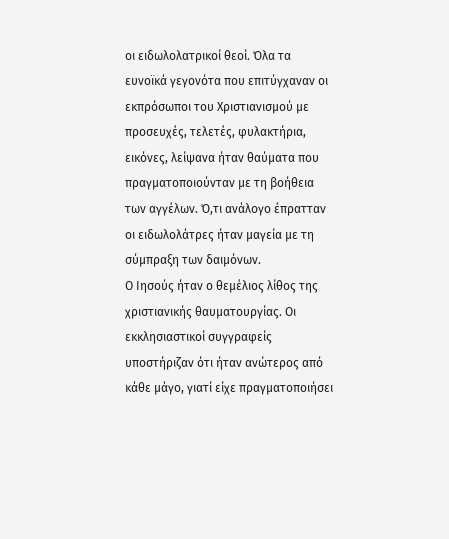οι ειδωλολατρικοί θεοί. Όλα τα ευνοϊκά γεγονότα που επιτύγχαναν οι εκπρόσωποι του Χριστιανισμού με προσευχές, τελετές, φυλακτήρια, εικόνες, λείψανα ήταν θαύματα που πραγματοποιούνταν με τη βοήθεια των αγγέλων. Ό,τι ανάλογο έπρατταν οι ειδωλολάτρες ήταν μαγεία με τη σύμπραξη των δαιμόνων.
Ο Ιησούς ήταν ο θεμέλιος λίθος της χριστιανικής θαυματουργίας. Οι εκκλησιαστικοί συγγραφείς υποστήριζαν ότι ήταν ανώτερος από κάθε μάγο, γιατί είχε πραγματοποιήσει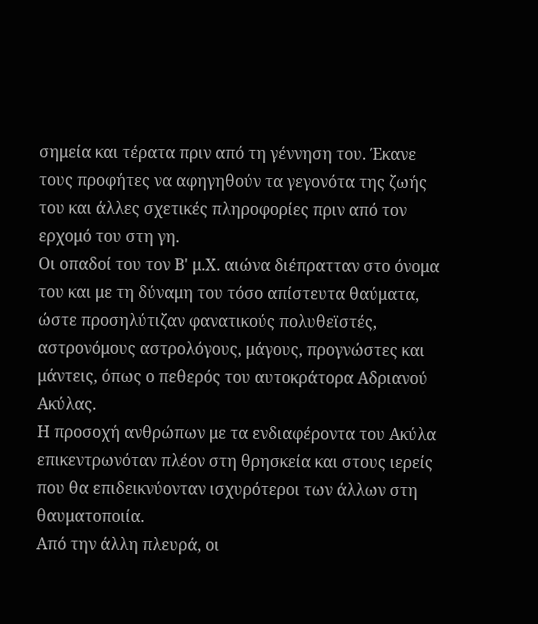σημεία και τέρατα πριν από τη γέννηση του. Έκανε τους προφήτες να αφηγηθούν τα γεγονότα της ζωής του και άλλες σχετικές πληροφορίες πριν από τον ερχομό του στη γη.
Οι οπαδοί του τον Β' μ.Χ. αιώνα διέπρατταν στο όνομα του και με τη δύναμη του τόσο απίστευτα θαύματα, ώστε προσηλύτιζαν φανατικούς πολυθεϊστές, αστρονόμους αστρολόγους, μάγους, προγνώστες και μάντεις, όπως ο πεθερός του αυτοκράτορα Αδριανού Ακύλας.
Η προσοχή ανθρώπων με τα ενδιαφέροντα του Ακύλα επικεντρωνόταν πλέον στη θρησκεία και στους ιερείς που θα επιδεικνύονταν ισχυρότεροι των άλλων στη θαυματοποιία.
Από την άλλη πλευρά, οι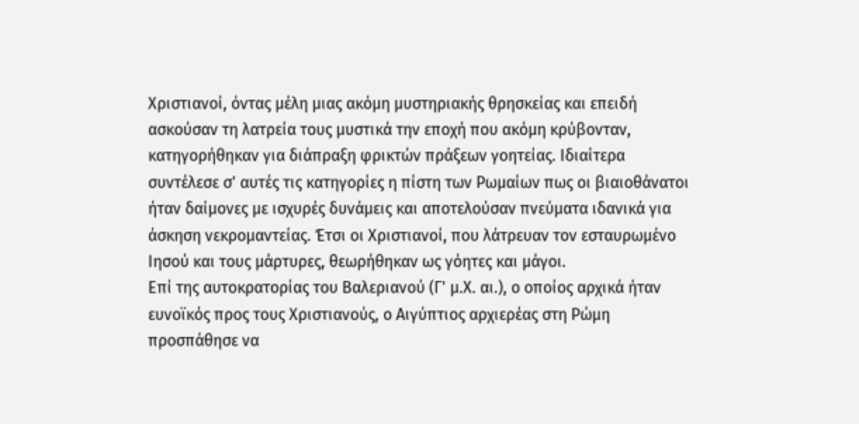Χριστιανοί, όντας μέλη μιας ακόμη μυστηριακής θρησκείας και επειδή ασκούσαν τη λατρεία τους μυστικά την εποχή που ακόμη κρύβονταν, κατηγορήθηκαν για διάπραξη φρικτών πράξεων γοητείας. Ιδιαίτερα συντέλεσε σ' αυτές τις κατηγορίες η πίστη των Ρωμαίων πως οι βιαιοθάνατοι ήταν δαίμονες με ισχυρές δυνάμεις και αποτελούσαν πνεύματα ιδανικά για άσκηση νεκρομαντείας. Έτσι οι Χριστιανοί, που λάτρευαν τον εσταυρωμένο Ιησού και τους μάρτυρες, θεωρήθηκαν ως γόητες και μάγοι.
Επί της αυτοκρατορίας του Βαλεριανού (Γ' μ.Χ. αι.), ο οποίος αρχικά ήταν ευνοϊκός προς τους Χριστιανούς, ο Αιγύπτιος αρχιερέας στη Ρώμη προσπάθησε να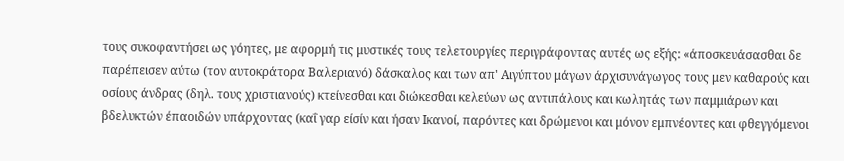τους συκοφαντήσει ως γόητες, με αφορμή τις μυστικές τους τελετουργίες περιγράφοντας αυτές ως εξής: «άποσκευάσασθαι δε παρέπεισεν αύτω (τον αυτοκράτορα Βαλεριανό) δάσκαλος και των απ' Αιγύπτου μάγων άρχισυνάγωγος τους μεν καθαρούς και οσίους άνδρας (δηλ. τους χριστιανούς) κτείνεσθαι και διώκεσθαι κελεύων ως αντιπάλους και κωλητάς των παμμιάρων και βδελυκτών έπαοιδών υπάρχοντας (καΐ γαρ είσίν και ήσαν Ικανοί, παρόντες και δρώμενοι και μόνον εμπνέοντες και φθεγγόμενοι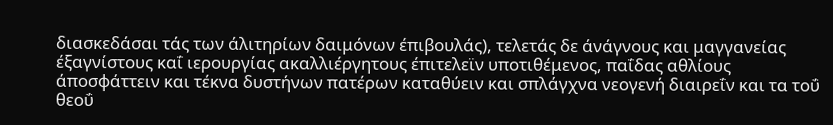διασκεδάσαι τάς των άλιτηρίων δαιμόνων έπιβουλάς), τελετάς δε άνάγνους και μαγγανείας έξαγνίστους καΐ ιερουργίας ακαλλιέργητους έπιτελεϊν υποτιθέμενος, παΐδας αθλίους άποσφάττειν και τέκνα δυστήνων πατέρων καταθύειν και σπλάγχνα νεογενή διαιρεΐν και τα τοΰ θεοΰ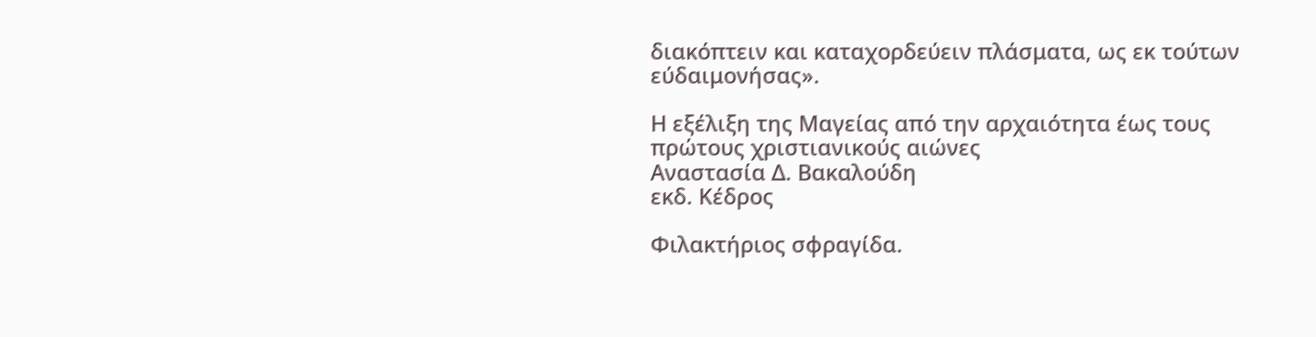διακόπτειν και καταχορδεύειν πλάσματα, ως εκ τούτων εύδαιμονήσας».

Η εξέλιξη της Μαγείας από την αρχαιότητα έως τους πρώτους χριστιανικούς αιώνες
Αναστασία Δ. Βακαλούδη
εκδ. Κέδρος

Φιλακτήριος σφραγίδα.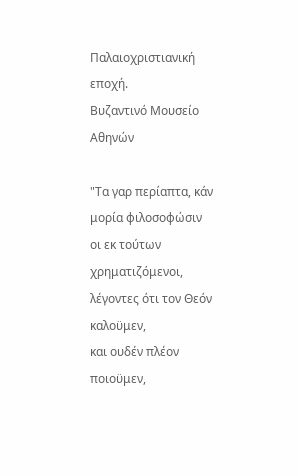Παλαιοχριστιανική εποχή.
Βυζαντινό Μουσείο Αθηνών

"Τα γαρ περίαπτα, κάν μορία φιλοσοφώσιν
οι εκ τούτων χρηματιζόμενοι, λέγοντες ότι τον Θεόν καλοϋμεν,
και ουδέν πλέον ποιοϋμεν,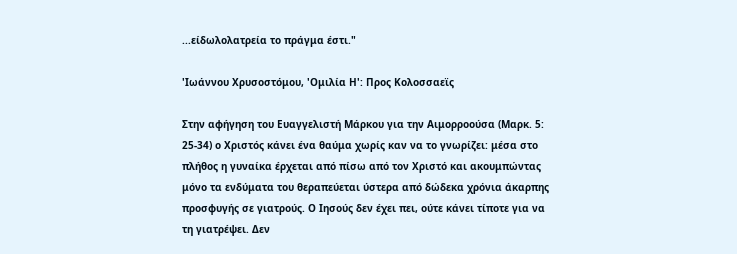...είδωλολατρεία το πράγμα έστι."

'Ιωάννου Χρυσοστόμου, 'Ομιλία Η': Προς Κολοσσαεϊς

Στην αφήγηση του Ευαγγελιστή Μάρκου για την Αιμορροούσα (Μαρκ. 5: 25-34) ο Χριστός κάνει ένα θαύμα χωρίς καν να το γνωρίζει: μέσα στο πλήθος η γυναίκα έρχεται από πίσω από τον Χριστό και ακουμπώντας μόνο τα ενδύματα του θεραπεύεται ύστερα από δώδεκα χρόνια άκαρπης προσφυγής σε γιατρούς. Ο Ιησούς δεν έχει πει, ούτε κάνει τίποτε για να τη γιατρέψει. Δεν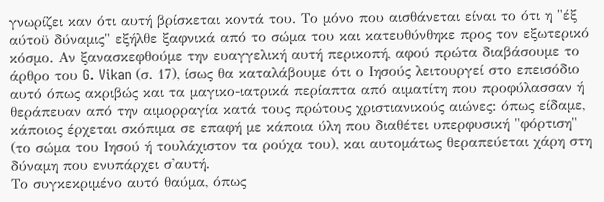γνωρίζει καν ότι αυτή βρίσκεται κοντά του. Το μόνο που αισθάνεται είναι το ότι η "έξ αύτοϋ δύναμις" εξήλθε ξαφνικά από το σώμα του και κατευθύνθηκε προς τον εξωτερικό κόσμο. Αν ξανασκεφθούμε την ευαγγελική αυτή περικοπή, αφού πρώτα διαβάσουμε το άρθρο του G. Vikan (σ. 17), ίσως θα καταλάβουμε ότι ο Ιησούς λειτουργεί στο επεισόδιο αυτό όπως ακριβώς και τα μαγικο-ιατρικά περίαπτα από αιματίτη που προφύλασσαν ή θεράπευαν από την αιμορραγία κατά τους πρώτους χριστιανικούς αιώνες: όπως είδαμε, κάποιος έρχεται σκόπιμα σε επαφή με κάποια ύλη που διαθέτει υπερφυσική "φόρτιση" (το σώμα του Ιησού ή τουλάχιστον τα ρούχα του), και αυτομάτως θεραπεύεται χάρη στη δύναμη που ενυπάρχει σ'αυτή.
Το συγκεκριμένο αυτό θαύμα, όπως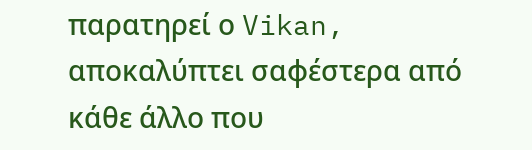παρατηρεί ο Vikan, αποκαλύπτει σαφέστερα από κάθε άλλο που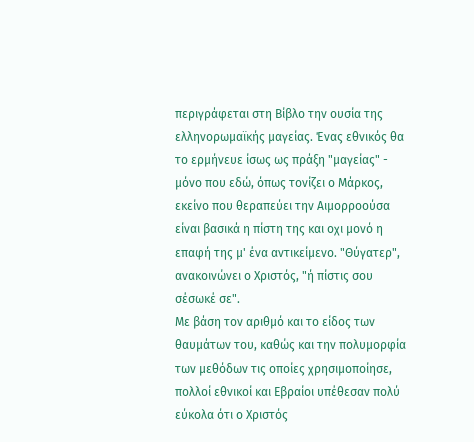περιγράφεται στη Βίβλο την ουσία της ελληνορωμαϊκής μαγείας. Ένας εθνικός θα το ερμήνευε ίσως ως πράξη "μαγείας" - μόνο που εδώ, όπως τονίζει ο Μάρκος, εκείνο που θεραπεύει την Αιμορροούσα είναι βασικά η πίστη της και οχι μονό η επαφή της μ' ένα αντικείμενο. "Θύγατερ", ανακοινώνει ο Χριστός, "ή πίστις σου σέσωκέ σε".
Με βάση τον αριθμό και το είδος των θαυμάτων του, καθώς και την πολυμορφία των μεθόδων τις οποίες χρησιμοποίησε, πολλοί εθνικοί και Εβραίοι υπέθεσαν πολύ εύκολα ότι ο Χριστός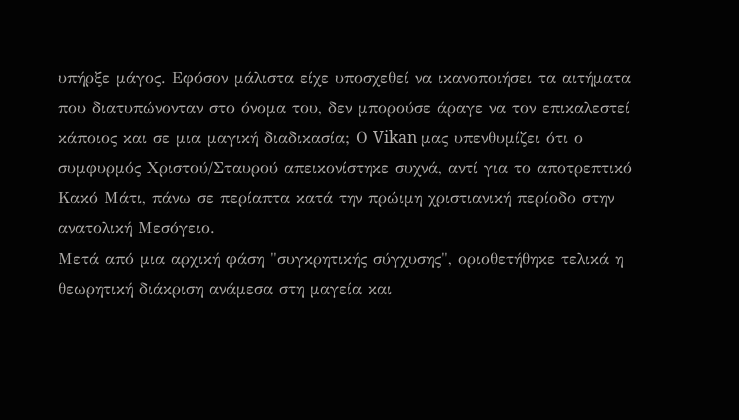υπήρξε μάγος. Εφόσον μάλιστα είχε υποσχεθεί να ικανοποιήσει τα αιτήματα που διατυπώνονταν στο όνομα του, δεν μπορούσε άραγε να τον επικαλεστεί κάποιος και σε μια μαγική διαδικασία; Ο Vikan μας υπενθυμίζει ότι ο συμφυρμός Χριστού/Σταυρού απεικονίστηκε συχνά, αντί για το αποτρεπτικό Κακό Μάτι, πάνω σε περίαπτα κατά την πρώιμη χριστιανική περίοδο στην ανατολική Μεσόγειο.
Μετά από μια αρχική φάση "συγκρητικής σύγχυσης", οριοθετήθηκε τελικά η θεωρητική διάκριση ανάμεσα στη μαγεία και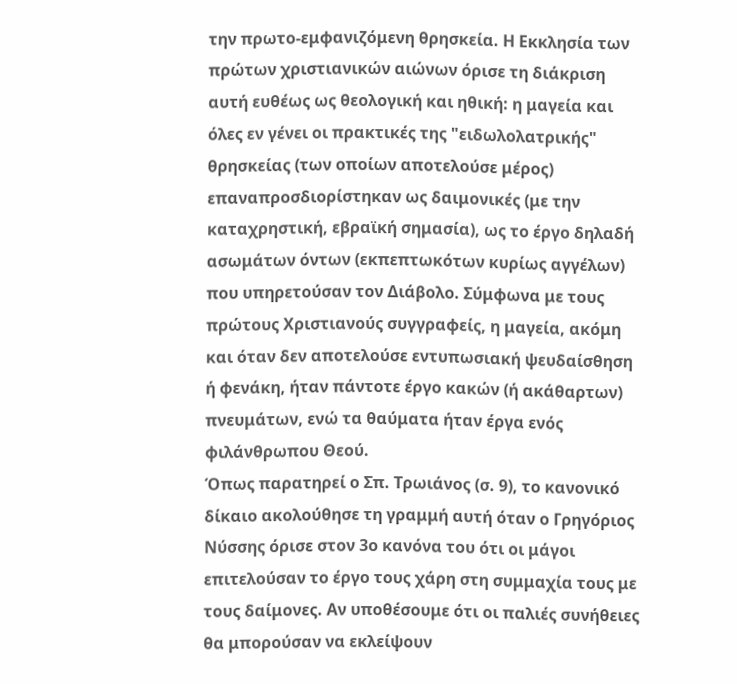την πρωτο-εμφανιζόμενη θρησκεία. Η Εκκλησία των πρώτων χριστιανικών αιώνων όρισε τη διάκριση αυτή ευθέως ως θεολογική και ηθική: η μαγεία και όλες εν γένει οι πρακτικές της "ειδωλολατρικής" θρησκείας (των οποίων αποτελούσε μέρος) επαναπροσδιορίστηκαν ως δαιμονικές (με την καταχρηστική, εβραϊκή σημασία), ως το έργο δηλαδή ασωμάτων όντων (εκπεπτωκότων κυρίως αγγέλων) που υπηρετούσαν τον Διάβολο. Σύμφωνα με τους πρώτους Χριστιανούς συγγραφείς, η μαγεία, ακόμη και όταν δεν αποτελούσε εντυπωσιακή ψευδαίσθηση ή φενάκη, ήταν πάντοτε έργο κακών (ή ακάθαρτων) πνευμάτων, ενώ τα θαύματα ήταν έργα ενός φιλάνθρωπου Θεού.
Όπως παρατηρεί ο Σπ. Τρωιάνος (σ. 9), το κανονικό δίκαιο ακολούθησε τη γραμμή αυτή όταν ο Γρηγόριος Νύσσης όρισε στον 3ο κανόνα του ότι οι μάγοι επιτελούσαν το έργο τους χάρη στη συμμαχία τους με τους δαίμονες. Αν υποθέσουμε ότι οι παλιές συνήθειες θα μπορούσαν να εκλείψουν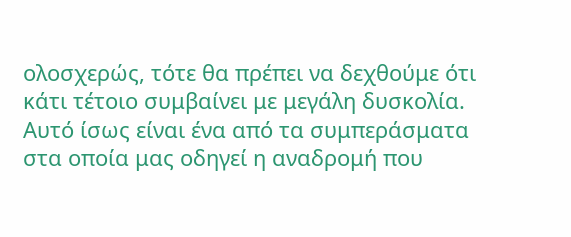ολοσχερώς, τότε θα πρέπει να δεχθούμε ότι κάτι τέτοιο συμβαίνει με μεγάλη δυσκολία. Αυτό ίσως είναι ένα από τα συμπεράσματα στα οποία μας οδηγεί η αναδρομή που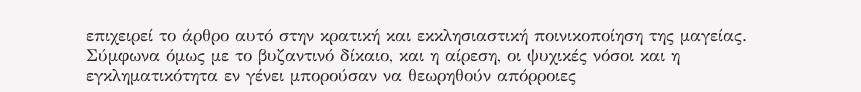επιχειρεί το άρθρο αυτό στην κρατική και εκκλησιαστική ποινικοποίηση της μαγείας. Σύμφωνα όμως με το βυζαντινό δίκαιο, και η αίρεση, οι ψυχικές νόσοι και η εγκληματικότητα εν γένει μπορούσαν να θεωρηθούν απόρροιες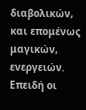διαβολικών, και επομένως μαγικών, ενεργειών.
Επειδή οι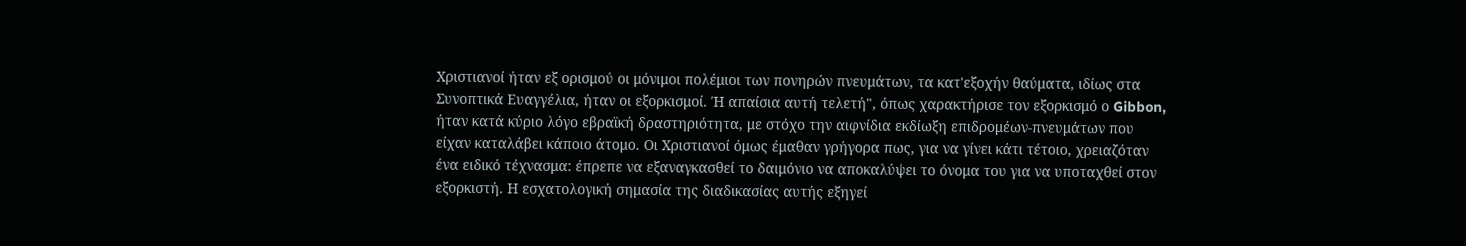Χριστιανοί ήταν εξ ορισμού οι μόνιμοι πολέμιοι των πονηρών πνευμάτων, τα κατ'εξοχήν θαύματα, ιδίως στα Συνοπτικά Ευαγγέλια, ήταν οι εξορκισμοί. Ή απαίσια αυτή τελετή", όπως χαρακτήρισε τον εξορκισμό ο Gibbon, ήταν κατά κύριο λόγο εβραϊκή δραστηριότητα, με στόχο την αιφνίδια εκδίωξη επιδρομέων-πνευμάτων που είχαν καταλάβει κάποιο άτομο. Οι Χριστιανοί όμως έμαθαν γρήγορα πως, για να γίνει κάτι τέτοιο, χρειαζόταν ένα ειδικό τέχνασμα: έπρεπε να εξαναγκασθεί το δαιμόνιο να αποκαλύψει το όνομα του για να υποταχθεί στον εξορκιστή. Η εσχατολογική σημασία της διαδικασίας αυτής εξηγεί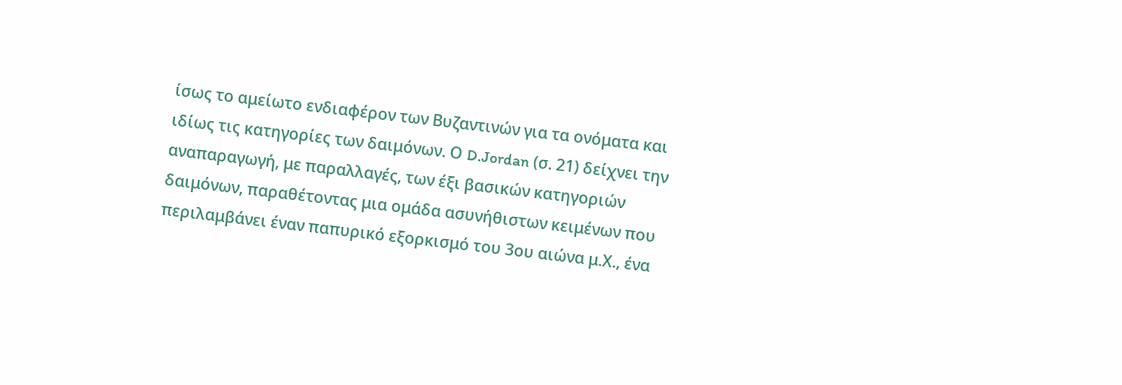ίσως το αμείωτο ενδιαφέρον των Βυζαντινών για τα ονόματα και ιδίως τις κατηγορίες των δαιμόνων. Ο D.Jordan (σ. 21) δείχνει την αναπαραγωγή, με παραλλαγές, των έξι βασικών κατηγοριών δαιμόνων, παραθέτοντας μια ομάδα ασυνήθιστων κειμένων που περιλαμβάνει έναν παπυρικό εξορκισμό του 3ου αιώνα μ.Χ., ένα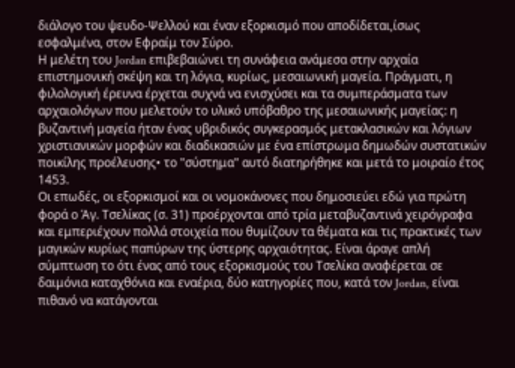διάλογο του ψευδο-Ψελλού και έναν εξορκισμό που αποδίδεται,ίσως εσφαλμένα, στον Εφραίμ τον Σύρο.
Η μελέτη του Jordan επιβεβαιώνει τη συνάφεια ανάμεσα στην αρχαία επιστημονική σκέψη και τη λόγια, κυρίως, μεσαιωνική μαγεία. Πράγματι, η φιλολογική έρευνα έρχεται συχνά να ενισχύσει και τα συμπεράσματα των αρχαιολόγων που μελετούν το υλικό υπόβαθρο της μεσαιωνικής μαγείας: η βυζαντινή μαγεία ήταν ένας υβριδικός συγκερασμός μετακλασικών και λόγιων χριστιανικών μορφών και διαδικασιών με ένα επίστρωμα δημωδών συστατικών ποικίλης προέλευσης• το "σύστημα" αυτό διατηρήθηκε και μετά το μοιραίο έτος 1453.
Οι επωδές, οι εξορκισμοί και οι νομοκάνονες που δημοσιεύει εδώ για πρώτη φορά ο Άγ. Τσελίκας (σ. 31) προέρχονται από τρία μεταβυζαντινά χειρόγραφα και εμπεριέχουν πολλά στοιχεία που θυμίζουν τα θέματα και τις πρακτικές των μαγικών κυρίως παπύρων της ύστερης αρχαιότητας. Είναι άραγε απλή σύμπτωση το ότι ένας από τους εξορκισμούς του Τσελίκα αναφέρεται σε δαιμόνια καταχθόνια και εναέρια, δύο κατηγορίες που, κατά τον Jordan, είναι πιθανό να κατάγονται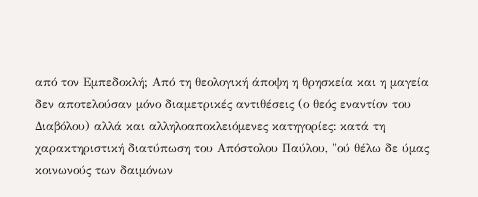από τον Εμπεδοκλή; Από τη θεολογική άποψη η θρησκεία και η μαγεία δεν αποτελούσαν μόνο διαμετρικές αντιθέσεις (ο θεός εναντίον του Διαβόλου) αλλά και αλληλοαποκλειόμενες κατηγορίες: κατά τη χαρακτηριστική διατύπωση του Απόστολου Παύλου, "ού θέλω δε ύμας κοινωνούς των δαιμόνων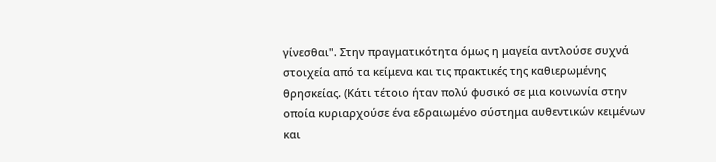γίνεσθαι". Στην πραγματικότητα όμως η μαγεία αντλούσε συχνά στοιχεία από τα κείμενα και τις πρακτικές της καθιερωμένης θρησκείας. (Κάτι τέτοιο ήταν πολύ φυσικό σε μια κοινωνία στην οποία κυριαρχούσε ένα εδραιωμένο σύστημα αυθεντικών κειμένων και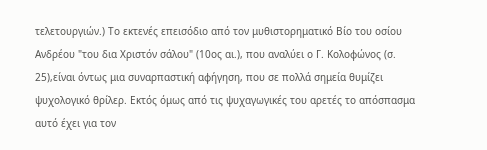τελετουργιών.) Το εκτενές επεισόδιο από τον μυθιστορηματικό Βίο του οσίου Ανδρέου "του δια Χριστόν σάλου" (10ος αι.), που αναλύει ο Γ. Κολοφώνος (σ. 25),είναι όντως μια συναρπαστική αφήγηση, που σε πολλά σημεία θυμίζει ψυχολογικό θρίλερ. Εκτός όμως από τις ψυχαγωγικές του αρετές το απόσπασμα αυτό έχει για τον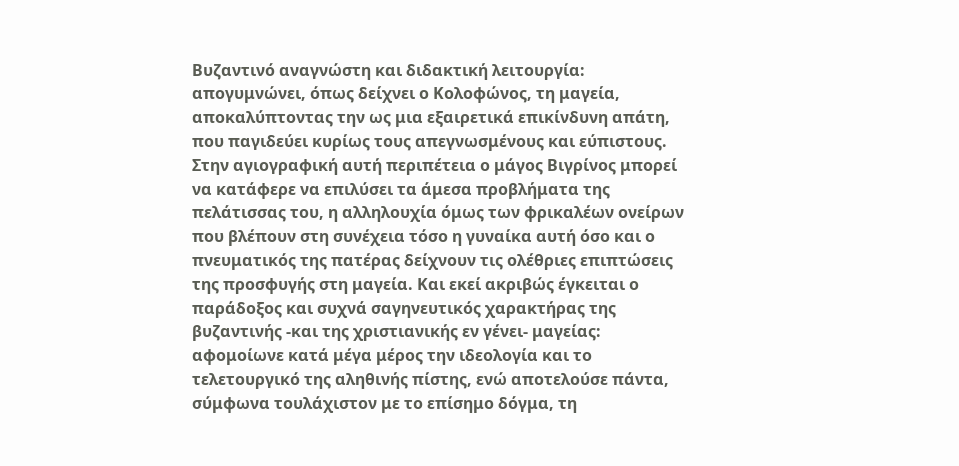Βυζαντινό αναγνώστη και διδακτική λειτουργία: απογυμνώνει, όπως δείχνει ο Κολοφώνος, τη μαγεία, αποκαλύπτοντας την ως μια εξαιρετικά επικίνδυνη απάτη, που παγιδεύει κυρίως τους απεγνωσμένους και εύπιστους. Στην αγιογραφική αυτή περιπέτεια ο μάγος Βιγρίνος μπορεί να κατάφερε να επιλύσει τα άμεσα προβλήματα της πελάτισσας του, η αλληλουχία όμως των φρικαλέων ονείρων που βλέπουν στη συνέχεια τόσο η γυναίκα αυτή όσο και ο πνευματικός της πατέρας δείχνουν τις ολέθριες επιπτώσεις της προσφυγής στη μαγεία. Και εκεί ακριβώς έγκειται ο παράδοξος και συχνά σαγηνευτικός χαρακτήρας της βυζαντινής -και της χριστιανικής εν γένει- μαγείας: αφομοίωνε κατά μέγα μέρος την ιδεολογία και το τελετουργικό της αληθινής πίστης, ενώ αποτελούσε πάντα, σύμφωνα τουλάχιστον με το επίσημο δόγμα, τη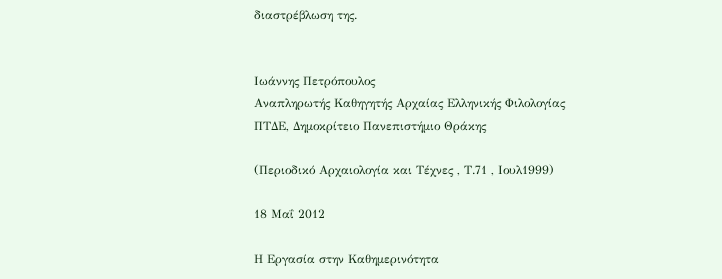διαστρέβλωση της.


Ιωάννης Πετρόπουλος
Αναπληρωτής Καθηγητής Αρχαίας Ελληνικής Φιλολογίας
ΠΤΔΕ, Δημοκρίτειο Πανεπιστήμιο Θράκης

(Περιοδικό Αρχαιολογία και Τέχνες , Τ.71 , Ιουλ1999)

18 Μαΐ 2012

Η Εργασία στην Καθημερινότητα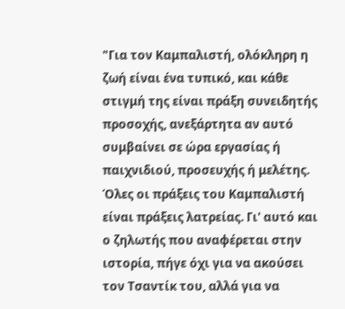"Για τον Καμπαλιστή, ολόκληρη η ζωή είναι ένα τυπικό, και κάθε στιγμή της είναι πράξη συνειδητής προσοχής, ανεξάρτητα αν αυτό συμβαίνει σε ώρα εργασίας ή παιχνιδιού, προσευχής ή μελέτης. Όλες οι πράξεις του Καμπαλιστή είναι πράξεις λατρείας. Γι' αυτό και ο ζηλωτής που αναφέρεται στην ιστορία, πήγε όχι για να ακούσει τον Τσαντίκ του, αλλά για να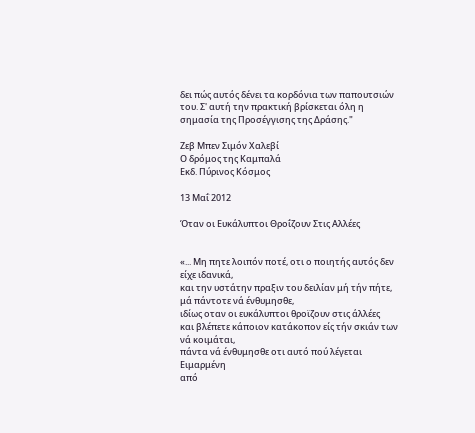δει πώς αυτός δένει τα κορδόνια των παπουτσιών του. Σ' αυτή την πρακτική βρίσκεται όλη η σημασία της Προσέγγισης της Δράσης."

Ζεβ Μπεν Σιμόν Χαλεβί
Ο δρόμος της Καμπαλά
Εκδ. Πύρινος Κόσμος

13 Μαΐ 2012

Όταν οι Ευκάλυπτοι Θροΐζουν Στις Αλλέες


«... Μη πητε λοιπόν ποτέ, oτι ο ποιητής αυτός δεν είχε ιδανικά,
και την υστάτην πραξιν του δειλίαν μή τήν πήτε,
μά πάντοτε νά ένθυμησθε,
ιδίως oταν οι ευκάλυπτοι θροϊζουν στις άλλέες
και βλέπετε κάποιον κατάκοπον είς τήν σκιάν των νά κοιμάται,
πάντα νά ένθυμησθε οτι αυτό πού λέγεται Ειμαρμένη
από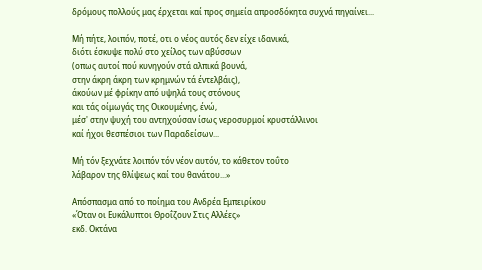δρόμους πολλούς μας έρχεται καί προς σημεία απροσδόκητα συχνά πηγαίνει...

Μή πήτε, λοιπόν, ποτέ, οτι ο νέος αυτός δεν είχε ιδανικά,
διότι έσκυψε πολύ στο χείλος των αβύσσων
(οπως αυτοί πού κυνηγούν στά αλπικά βουνά,
στην άκρη άκρη των κρημνών τά έντελβάις),
άκούων μέ φρίκην από υψηλά τους στόνους
και τάς οίμωγάς της Οικουμένης, ένώ,
μέσ' στην ψυχή του αντηχούσαν ίσως νεροσυρμοί κρυστάλλινοι
καί ήχοι θεσπέσιοι των Παραδείσων...

Μή τόν ξεχνάτε λοιπόν τόν νέον αυτόν, το κάθετον τοΰτο
λάβαρον της θλίψεως καί του θανάτου...»

Απόσπασμα από το ποίημα του Ανδρέα Εμπειρίκου
«Όταν οι Ευκάλυπτοι Θροΐζουν Στις Αλλέες»
εκδ. Οκτάνα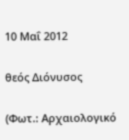10 Μαΐ 2012

θεός Διόνυσος

(Φωτ.: Αρχαιολογικό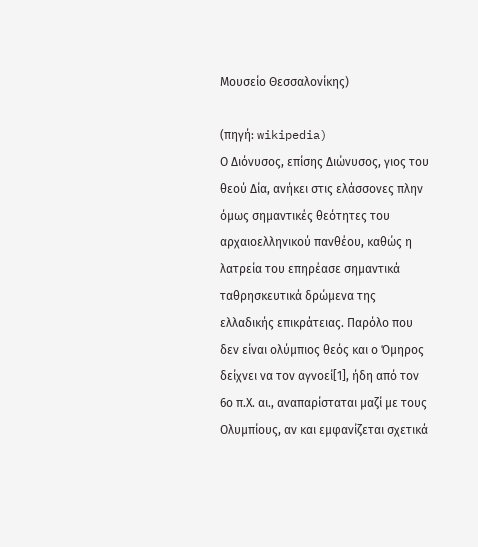Μουσείο Θεσσαλονίκης)

(πηγή: wikipedia)
Ο Διόνυσος, επίσης Διώνυσος, γιος του θεού Δία, ανήκει στις ελάσσονες πλην όμως σημαντικές θεότητες του αρχαιοελληνικού πανθέου, καθώς η λατρεία του επηρέασε σημαντικά ταθρησκευτικά δρώμενα της ελλαδικής επικράτειας. Παρόλο που δεν είναι ολύμπιος θεός και ο Όμηρος δείχνει να τον αγνοεί[1], ήδη από τον 6ο π.Χ. αι., αναπαρίσταται μαζί με τους Ολυμπίους, αν και εμφανίζεται σχετικά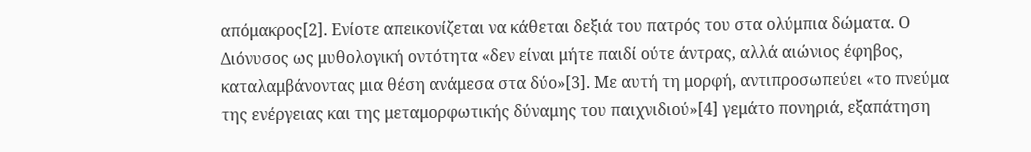απόμακρος[2]. Ενίοτε απεικονίζεται να κάθεται δεξιά του πατρός του στα ολύμπια δώματα. Ο Διόνυσος ως μυθολογική οντότητα «δεν είναι μήτε παιδί ούτε άντρας, αλλά αιώνιος έφηβος, καταλαμβάνοντας μια θέση ανάμεσα στα δύο»[3]. Με αυτή τη μορφή, αντιπροσωπεύει «το πνεύμα της ενέργειας και της μεταμορφωτικής δύναμης του παιχνιδιού»[4] γεμάτο πονηριά, εξαπάτηση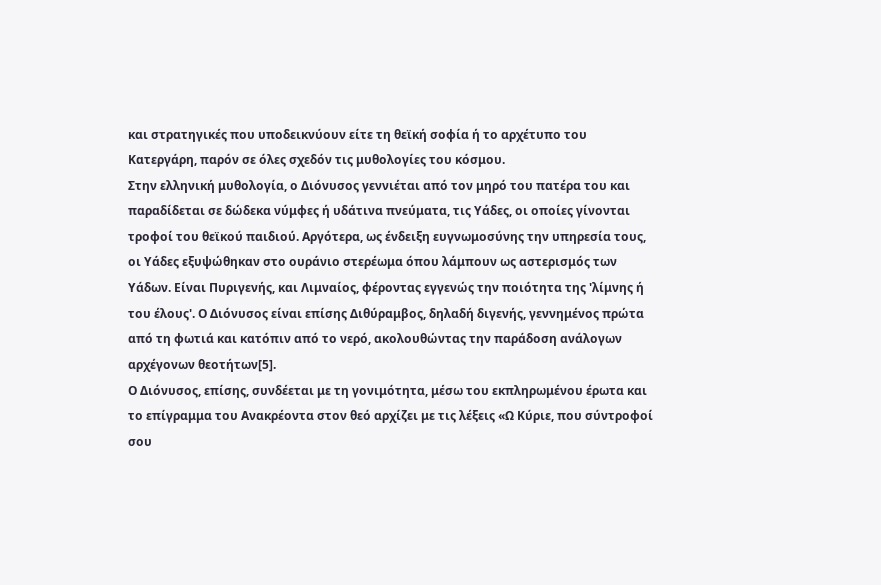και στρατηγικές που υποδεικνύουν είτε τη θεϊκή σοφία ή το αρχέτυπο του Κατεργάρη, παρόν σε όλες σχεδόν τις μυθολογίες του κόσμου.
Στην ελληνική μυθολογία, ο Διόνυσος γεννιέται από τον μηρό του πατέρα του και παραδίδεται σε δώδεκα νύμφες ή υδάτινα πνεύματα, τις Υάδες, οι οποίες γίνονται τροφοί του θεϊκού παιδιού. Αργότερα, ως ένδειξη ευγνωμοσύνης την υπηρεσία τους, οι Υάδες εξυψώθηκαν στο ουράνιο στερέωμα όπου λάμπουν ως αστερισμός των Υάδων. Είναι Πυριγενής, και Λιμναίος, φέροντας εγγενώς την ποιότητα της 'λίμνης ή του έλους'. Ο Διόνυσος είναι επίσης Διθύραμβος, δηλαδή διγενής, γεννημένος πρώτα από τη φωτιά και κατόπιν από το νερό, ακολουθώντας την παράδοση ανάλογων αρχέγονων θεοτήτων[5].
Ο Διόνυσος, επίσης, συνδέεται με τη γονιμότητα, μέσω του εκπληρωμένου έρωτα και το επίγραμμα του Ανακρέοντα στον θεό αρχίζει με τις λέξεις «Ω Κύριε, που σύντροφοί σου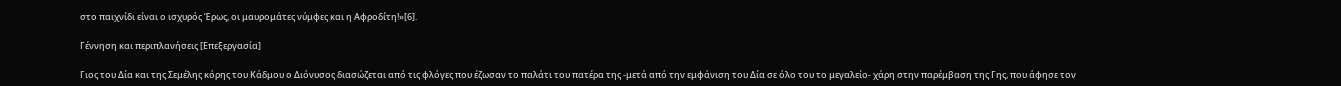στο παιχνίδι είναι ο ισχυρός Έρως, οι μαυρομάτες νύμφες και η Αφροδίτη!»[6].

Γέννηση και περιπλανήσεις [Επεξεργασία]

Γιος του Δία και της Σεμέλης κόρης του Κάδμου ο Διόνυσος διασώζεται από τις φλόγες που έζωσαν το παλάτι του πατέρα της -μετά από την εμφάνιση του Δία σε όλο του το μεγαλείο- χάρη στην παρέμβαση της Γης, που άφησε τον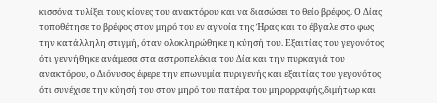κισσόνα τυλίξει τους κίονες του ανακτόρου και να διασώσει το θείο βρέφος. Ο Δίας τοποθέτησε το βρέφος στον μηρό του εν αγνοία της Ήρας και το έβγαλε στο φως την κατάλληλη στιγμή, όταν ολοκληρώθηκε η κύησή του. Εξαιτίας του γεγονότος ότι γεννήθηκε ανάμεσα στα αστροπελέκια του Δία και την πυρκαγιά του ανακτόρου, ο Διόνυσος έφερε την επωνυμία πυριγενής και εξαιτίας του γεγονότος ότι συνέχισε την κύησή του στον μηρό του πατέρα του μηρορραφής,διμήτωρ και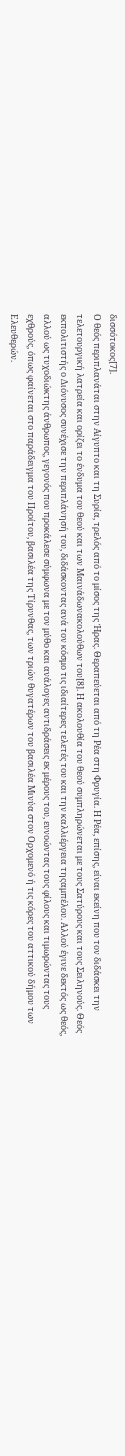δισσότοκος[7].
Ο θεός περιπλανάται στην Αίγυπτο και τη Συρία, τρελός από το μίσος της Ήρας. Θεραπεύεται από τη Ρέα στη Φρυγία. Η Ρέα, επίσης, είναι εκείνη που τον διδάσκει την τελετουργική λατρεία και ορίζει το ένδυμα του θεού και των Μαινάδωνακολούθων του[8]. Η ακολουθία του θεού συμπληρώνεται με τους Σατύρους και τους Σειληνούς. Θεός εκπολιτιστής ο Διόνυσος συνέχισε την περιπλάνησή του, διδάσκοντας ανά τον κόσμο τις ιδιαίτερες τελετές του και την καλλιέργεια τηςαμπέλου. Αλλού έγινε δεκτός ως θεός, αλλού ως τυχοδιώκτης άνθρωπος, γεγονός που προκάλεσε σύμφωνα με τον μύθο και ανάλογες αντιδράσεις εκ μέρους του, ευνοώντας τους φίλους και τιμωρώντας τους εχθρούς, όπως φαίνεται στο παράδειγμα του Προίτου, βασιλέα της Τίρυνθας, των τριών θυγατέρων του βασιλέα Μινύα στον Ορχομενό ή τις κόρες του αττικού δήμου των Ελευθερών.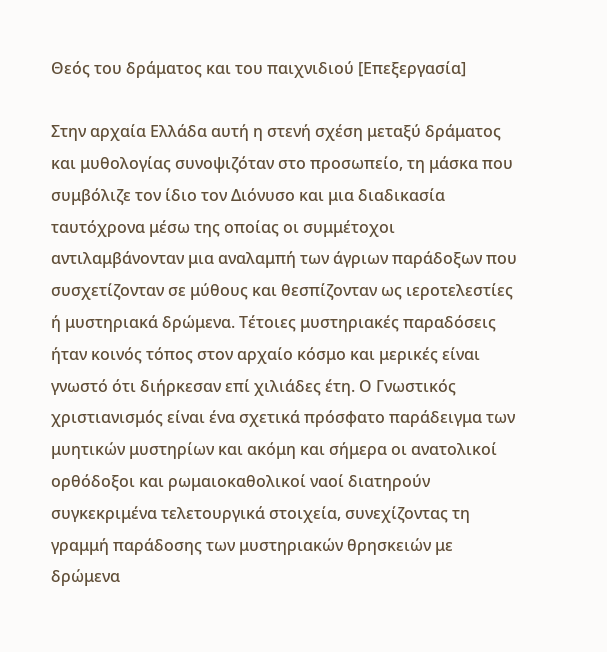Θεός του δράματος και του παιχνιδιού [Επεξεργασία]

Στην αρχαία Ελλάδα αυτή η στενή σχέση μεταξύ δράματος και μυθολογίας συνοψιζόταν στο προσωπείο, τη μάσκα που συμβόλιζε τον ίδιο τον Διόνυσο και μια διαδικασία ταυτόχρονα μέσω της οποίας οι συμμέτοχοι αντιλαμβάνονταν μια αναλαμπή των άγριων παράδοξων που συσχετίζονταν σε μύθους και θεσπίζονταν ως ιεροτελεστίες ή μυστηριακά δρώμενα. Τέτοιες μυστηριακές παραδόσεις ήταν κοινός τόπος στον αρχαίο κόσμο και μερικές είναι γνωστό ότι διήρκεσαν επί χιλιάδες έτη. Ο Γνωστικός χριστιανισμός είναι ένα σχετικά πρόσφατο παράδειγμα των μυητικών μυστηρίων και ακόμη και σήμερα οι ανατολικοί ορθόδοξοι και ρωμαιοκαθολικοί ναοί διατηρούν συγκεκριμένα τελετουργικά στοιχεία, συνεχίζοντας τη γραμμή παράδοσης των μυστηριακών θρησκειών με δρώμενα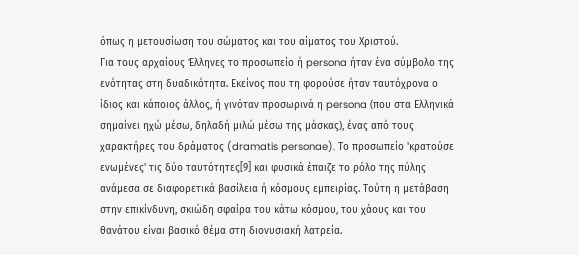όπως η μετουσίωση του σώματος και του αίματος του Χριστού.
Για τους αρχαίους Έλληνες το προσωπείο ή persona ήταν ένα σύμβολο της ενότητας στη δυαδικότητα. Εκείνος που τη φορούσε ήταν ταυτόχρονα ο ίδιος και κάποιος άλλος, ή γινόταν προσωρινά η persona (που στα Ελληνικά σημαίνει ηχώ μέσω, δηλαδή μιλώ μέσω της μάσκας), ένας από τους χαρακτήρες του δράματος (dramatis personae). Το προσωπείο 'κρατούσε ενωμένες' τις δύο ταυτότητες[9] και φυσικά έπαιζε το ρόλο της πύλης ανάμεσα σε διαφορετικά βασίλεια ή κόσμους εμπειρίας. Τούτη η μετάβαση στην επικίνδυνη, σκιώδη σφαίρα του κάτω κόσμου, του χάους και του θανάτου είναι βασικό θέμα στη διονυσιακή λατρεία.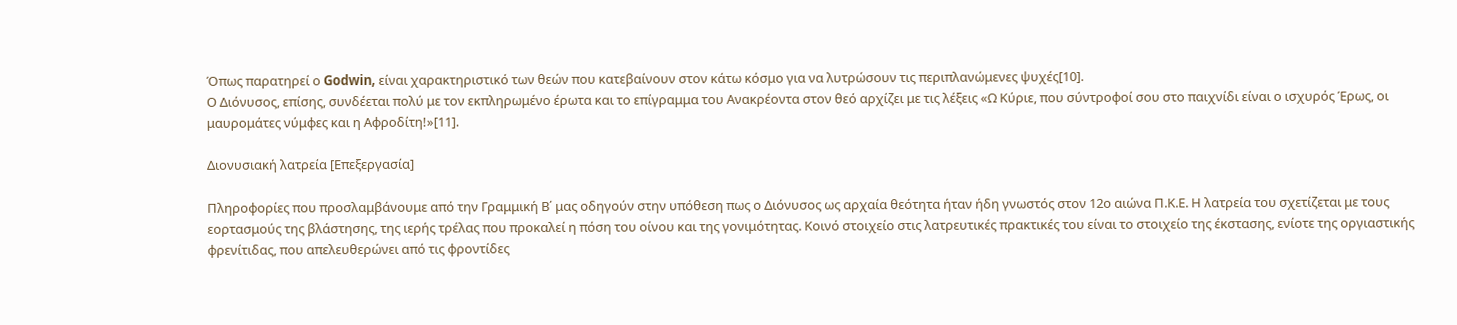Όπως παρατηρεί ο Godwin, είναι χαρακτηριστικό των θεών που κατεβαίνουν στον κάτω κόσμο για να λυτρώσουν τις περιπλανώμενες ψυχές[10].
Ο Διόνυσος, επίσης, συνδέεται πολύ με τον εκπληρωμένο έρωτα και το επίγραμμα του Ανακρέοντα στον θεό αρχίζει με τις λέξεις «Ω Κύριε, που σύντροφοί σου στο παιχνίδι είναι ο ισχυρός Έρως, οι μαυρομάτες νύμφες και η Αφροδίτη!»[11].

Διονυσιακή λατρεία [Επεξεργασία]

Πληροφορίες που προσλαμβάνουμε από την Γραμμική Β΄ μας οδηγούν στην υπόθεση πως ο Διόνυσος ως αρχαία θεότητα ήταν ήδη γνωστός στον 12ο αιώνα Π.Κ.Ε. Η λατρεία του σχετίζεται με τους εορτασμούς της βλάστησης, της ιερής τρέλας που προκαλεί η πόση του οίνου και της γονιμότητας. Κοινό στοιχείο στις λατρευτικές πρακτικές του είναι το στοιχείο της έκστασης, ενίοτε της οργιαστικής φρενίτιδας, που απελευθερώνει από τις φροντίδες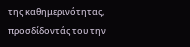της καθημερινότητας, προσδίδοντάς του την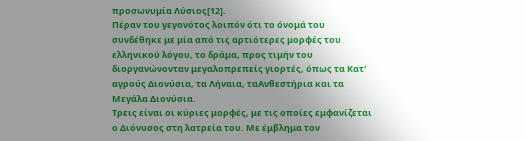προσωνυμία Λύσιος[12].
Πέραν του γεγονότος λοιπόν ότι το όνομά του συνδέθηκε με μία από τις αρτιότερες μορφές του ελληνικού λόγου, το δράμα, προς τιμήν του διοργανώνονταν μεγαλοπρεπείς γιορτές, όπως τα Κατ' αγρούς Διονύσια, τα Λήναια, ταΑνθεστήρια και τα Μεγάλα Διονύσια.
Τρεις είναι οι κύριες μορφές, με τις οποίες εμφανίζεται ο Διόνυσος στη λατρεία του. Με έμβλημα τον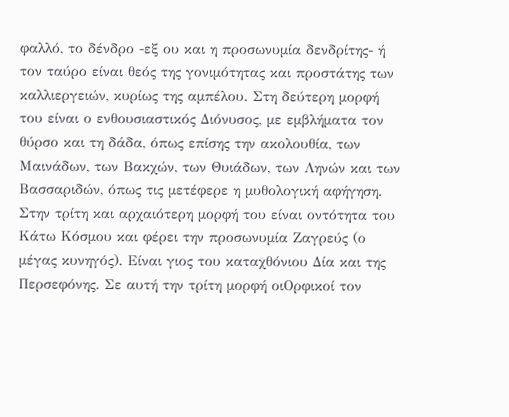φαλλό, το δένδρο -εξ ου και η προσωνυμία δενδρίτης- ή τον ταύρο είναι θεός της γονιμότητας και προστάτης των καλλιεργειών, κυρίως της αμπέλου. Στη δεύτερη μορφή του είναι ο ενθουσιαστικός Διόνυσος, με εμβλήματα τον θύρσο και τη δάδα, όπως επίσης την ακολουθία, των Μαινάδων, των Βακχών, των Θυιάδων, των Ληνών και των Βασσαριδών, όπως τις μετέφερε η μυθολογική αφήγηση. Στην τρίτη και αρχαιότερη μορφή του είναι οντότητα του Κάτω Κόσμου και φέρει την προσωνυμία Ζαγρεύς (ο μέγας κυνηγός). Είναι γιος του καταχθόνιου Δία και της Περσεφόνης. Σε αυτή την τρίτη μορφή οιΟρφικοί τον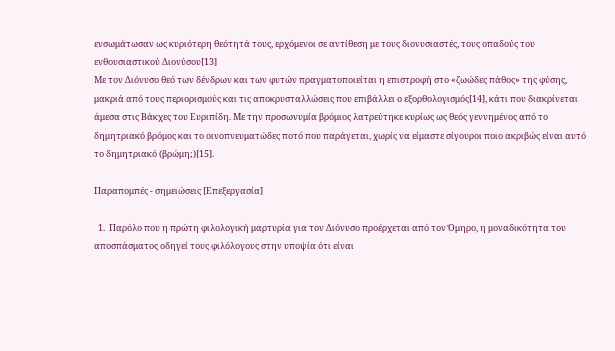ενσωμάτωσαν ως κυριότερη θεότητά τους, ερχόμενοι σε αντίθεση με τους διονυσιαστές, τους οπαδούς του ενθουσιαστικού Διονύσου[13]
Με τον Διόνυσο θεό των δένδρων και των φυτών πραγματοποιείται η επιστροφή στο «ζωώδες πάθος» της φύσης, μακριά από τους περιορισμούς και τις αποκρυσταλλώσεις που επιβάλλει ο εξορθολογισμός[14], κάτι που διακρίνεται άμεσα στις Βάκχες του Ευριπίδη. Με την προσωνυμία βρόμιος λατρεύτηκε κυρίως ως θεός γεννημένος από το δημητριακό βρόμος και το οινοπνευματώδες ποτό που παράγεται, χωρίς να είμαστε σίγουροι ποιο ακριβώς είναι αυτό το δημητριακό (βρώμη;)[15].

Παραπομπές - σημειώσεις [Επεξεργασία]

  1.  Παρόλο που η πρώτη φιλολογική μαρτυρία για τον Διόνυσο προέρχεται από τον Όμηρο, η μοναδικότητα του αποσπάσματος οδηγεί τους φιλόλογους στην υποψία ότι είναι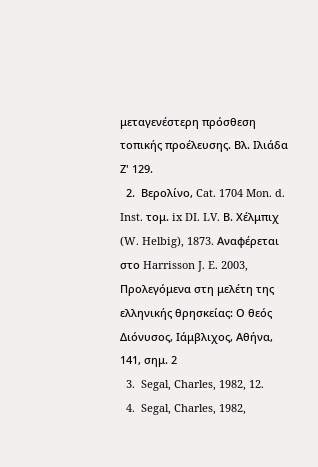μεταγενέστερη πρόσθεση τοπικής προέλευσης. Βλ. Ιλιάδα Ζ' 129.
  2.  Βερολίνο, Cat. 1704 Mon. d. Inst. τομ. ix DI. LV. Β. Χέλμπιχ (W. Helbig), 1873. Αναφέρεται στο Harrisson J. E. 2003, Προλεγόμενα στη μελέτη της ελληνικής θρησκείας: Ο θεός Διόνυσος, Ιάμβλιχος, Αθήνα, 141, σημ. 2
  3.  Segal, Charles, 1982, 12.
  4.  Segal, Charles, 1982,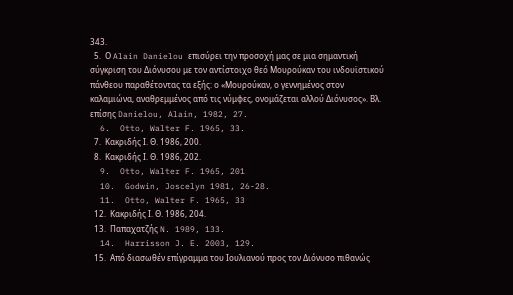343.
  5.  Ο Alain Danielou επισύρει την προσοχή μας σε μια σημαντική σύγκριση του Διόνυσου με τον αντίστοιχο θεό Μουρούκαν του ινδουϊστικού πάνθεου παραθέτοντας τα εξής: ο «Μουρούκαν, ο γεννημένος στον καλαμιώνα, αναθρεμμένος από τις νύμφες, ονομάζεται αλλού Διόνυσος». Βλ. επίσης Danielou, Alain, 1982, 27.
  6.  Otto, Walter F. 1965, 33.
  7.  Κακριδής Ι. Θ. 1986, 200.
  8.  Κακριδής Ι. Θ. 1986, 202.
  9.  Otto, Walter F. 1965, 201
  10.  Godwin, Joscelyn 1981, 26-28.
  11.  Otto, Walter F. 1965, 33
  12.  Κακριδής Ι. Θ. 1986, 204.
  13.  Παπαχατζής N. 1989, 133.
  14.  Harrisson J. E. 2003, 129.
  15.  Από διασωθέν επίγραμμα του Ιουλιανού προς τον Διόνυσο πιθανώς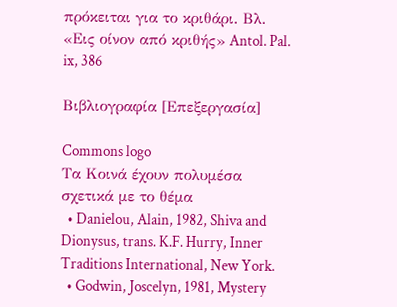πρόκειται για το κριθάρι. Βλ. «Εις οίνον από κριθής» Antol. Pal. ix, 386

Βιβλιογραφία [Επεξεργασία]

Commons logo
Τα Κοινά έχουν πολυμέσα σχετικά με το θέμα
  • Danielou, Alain, 1982, Shiva and Dionysus, trans. K.F. Hurry, Inner Traditions International, New York.
  • Godwin, Joscelyn, 1981, Mystery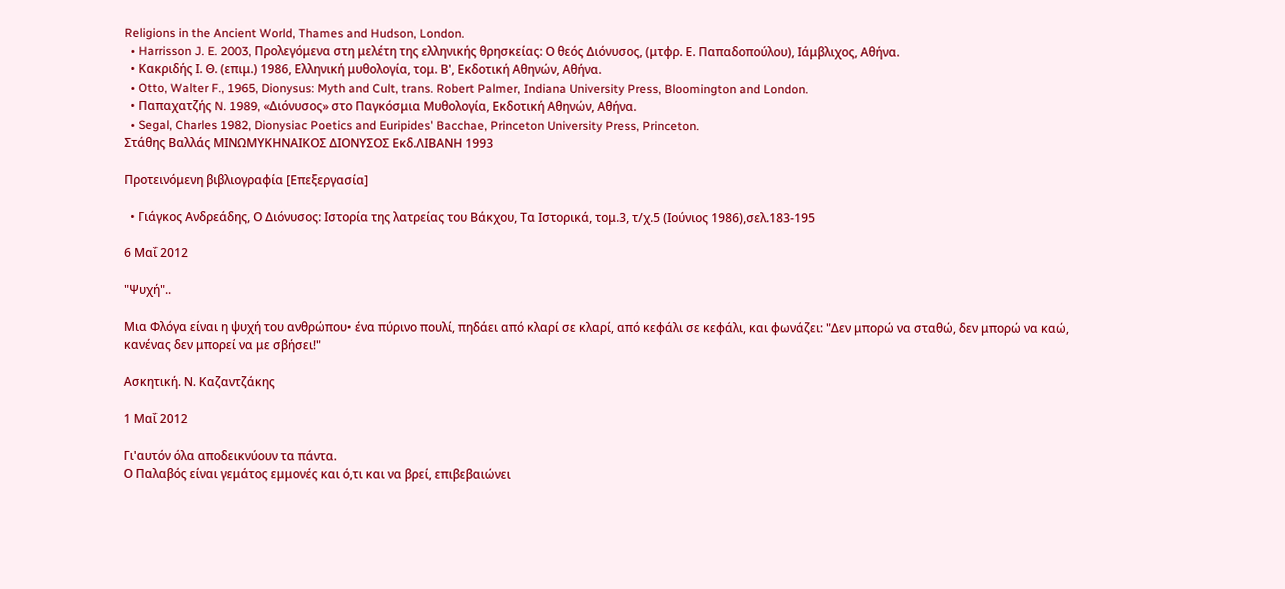Religions in the Ancient World, Thames and Hudson, London.
  • Harrisson J. E. 2003, Προλεγόμενα στη μελέτη της ελληνικής θρησκείας: Ο θεός Διόνυσος, (μτφρ. Ε. Παπαδοπούλου), Ιάμβλιχος, Αθήνα.
  • Κακριδής Ι. Θ. (επιμ.) 1986, Ελληνική μυθολογία, τομ. Β', Εκδοτική Αθηνών, Αθήνα.
  • Otto, Walter F., 1965, Dionysus: Myth and Cult, trans. Robert Palmer, Indiana University Press, Bloomington and London.
  • Παπαχατζής N. 1989, «Διόνυσος» στο Παγκόσμια Μυθολογία, Εκδοτική Αθηνών, Αθήνα.
  • Segal, Charles 1982, Dionysiac Poetics and Euripides' Bacchae, Princeton University Press, Princeton.
Στάθης Βαλλάς ΜΙΝΩΜΥΚΗΝΑΙΚΟΣ ΔΙΟΝΥΣΟΣ Εκδ.ΛΙΒΑΝΗ 1993

Προτεινόμενη βιβλιογραφία [Επεξεργασία]

  • Γιάγκος Ανδρεάδης, Ο Διόνυσος: Ιστορία της λατρείας του Βάκχου, Τα Ιστορικά, τομ.3, τ/χ.5 (Ιούνιος 1986),σελ.183-195

6 Μαΐ 2012

"Ψυχή"..

Μια Φλόγα είναι η ψυχή του ανθρώπου• ένα πύρινο πουλί, πηδάει από κλαρί σε κλαρί, από κεφάλι σε κεφάλι, και φωνάζει: "Δεν μπορώ να σταθώ, δεν μπορώ να καώ, κανένας δεν μπορεί να με σβήσει!"

Ασκητική. Ν. Καζαντζάκης

1 Μαΐ 2012

Γι'αυτόν όλα αποδεικνύουν τα πάντα.
Ο Παλαβός είναι γεμάτος εμμονές και ό,τι και να βρεί, επιβεβαιώνει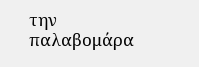την παλαβομάρα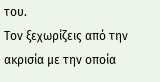του.
Τον ξεχωρίζεις από την ακρισία με την οποία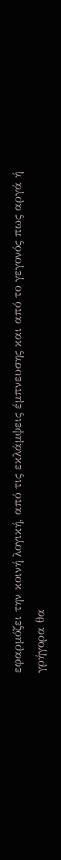εφαρμόζει την κοινή λογική, από τις εκλάμψεις έμπνευσης και από το γεγονός πως αργά ή γρήγορα θα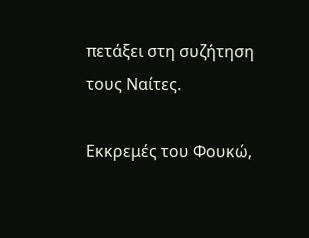πετάξει στη συζήτηση τους Ναίτες.

Εκκρεμές του Φουκώ,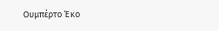Ουμπέρτο Έκο